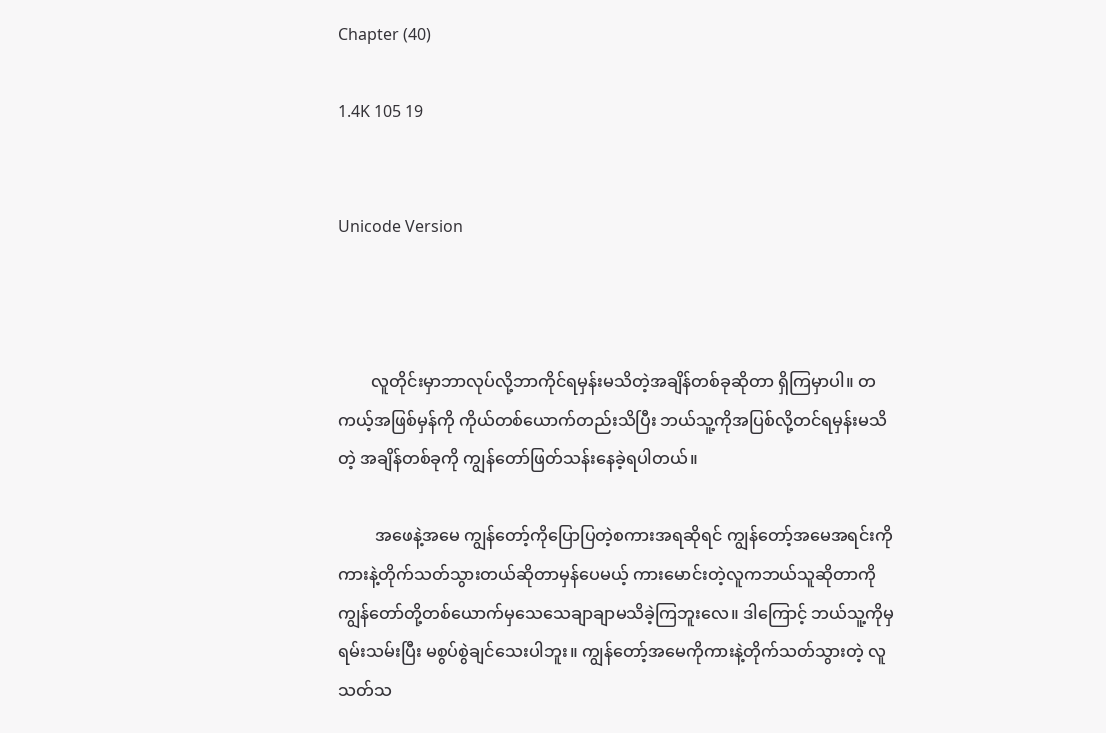Chapter (40)

1.4K 105 19


Unicode Version



        လူတိုင်းမှာဘာလုပ်လို့ဘာကိုင်ရမှန်းမသိတဲ့အချိန်တစ်ခုဆိုတာ ရှိကြမှာပါ။ တကယ့်အဖြစ်မှန်ကို ကိုယ်တစ်ယောက်တည်းသိပြီး ဘယ်သူ့ကိုအပြစ်လို့တင်ရမှန်းမသိတဲ့ အချိန်တစ်ခုကို ကျွန်‌တော်ဖြတ်သန်းနေခဲ့ရပါတယ်။

         အဖေနဲ့‌အမေ ကျွန်တော့်ကိုပြောပြတဲ့စကားအရဆိုရင် ကျွန်တော့်အမေအရင်းကို ကားနဲ့တိုက်သတ်သွားတယ်ဆိုတာမှန်ပေမယ့် ကားမောင်းတဲ့လူကဘယ်သူဆိုတာကို ကျွန်တော်တို့တစ်ယောက်မှသေသေချာချာမသိခဲ့ကြဘူးလေ။ ဒါကြောင့် ဘယ်သူ့ကိုမှရမ်းသမ်းပြီး မစွပ်စွဲချင်သေးပါဘူး။ ကျွန်တော့်အမေကိုကားနဲ့တိုက်သတ်သွားတဲ့ လူသတ်သ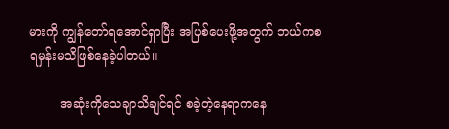မားကို ကျွန်တော်ရအောင်ရှာပြီး အပြစ်ပေးဖို့အတွက် ဘယ်ကစရမှန်းမသိဖြစ်နေခဲ့ပါတယ်။

        အဆုံးကိုသေချာသိချင်ရင် စခဲ့တဲ့နေရာကနေ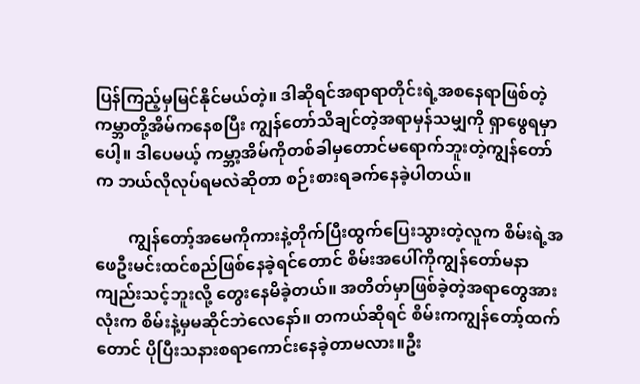ပြန်ကြည့်မှမြင်နိုင်မယ်တဲ့။ ဒါဆိုရင်အရာရာတိုင်းရဲ့အစနေရာဖြစ်တဲ့ ကမ္ဘာတို့အိမ်ကနေစပြီး ကျွန်‌တော်သိချင်တဲ့အရာမှန်သမျှကို ရှာဖွေရမှာပေါ့။ ဒါပေမယ့် ကမ္ဘာ့အိမ်ကိုတစ်ခါမှတောင်မရောက်ဘူးတဲ့ကျွန်တော်က ဘယ်လိုလုပ်ရမလဲဆိုတာ စဉ်းစားရခက်နေခဲ့ပါတယ်။

        ကျွန်တော့်အမေကိုကားနဲ့တိုက်ပြီးထွက်ပြေးသွားတဲ့လူက စိမ်းရဲ့အဖေဦးမင်းထင်စည်ဖြစ်နေခဲ့ရင်တောင် စိမ်းအပေါ်ကိုကျွန်တော်မနာကျည်းသင့်ဘူးလို့ တွေးနေမိခဲ့တယ်။ အတိတ်မှာဖြစ်ခဲ့တဲ့အရာတွေအားလုံးက စိမ်းနဲ့မှမဆိုင်ဘဲလေနော်။ တကယ်ဆိုရင် စိမ်းကကျွန်တော့်ထက်တောင် ပိုပြီးသနားစရာကောင်းနေခဲ့တာမလား။ဦး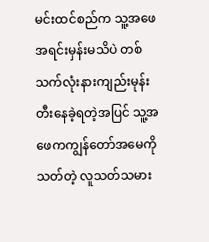မင်းထင်စည်က သူ့အဖေအရင်းမှန်းမသိပဲ တစ်သက်လုံးနားကျည်းမုန်းတီးနေခဲ့ရတဲ့အပြင် သူ့အဖေကကျွန်တော်အမေကိုသတ်တဲ့ လူသတ်သမား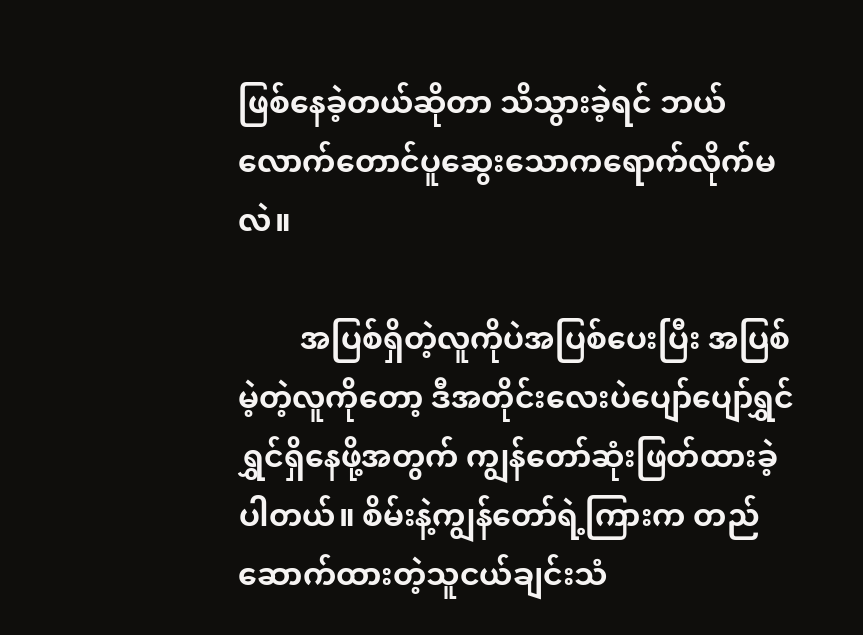ဖြစ်နေခဲ့တယ်ဆိုတာ သိသွားခဲ့ရင် ဘယ်လောက်တောင်ပူဆွေးသောကရောက်လိုက်မလဲ။

        အပြစ်ရှိတဲ့လူကိုပဲအပြစ်ပေးပြီး အပြစ်မဲ့တဲ့လူကိုတော့ ဒီအတိုင်းလေးပဲပျော်ပျော်ရွှင်ရွှင်ရှိနေဖို့အတွက် ကျွန်တော်ဆုံးဖြတ်ထားခဲ့ပါတယ်။ စိမ်းနဲ့ကျွန်‌တော်ရဲ့ကြားက တည်ဆောက်ထားတဲ့သူငယ်ချင်းသံ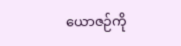ယောဇဉ်ကို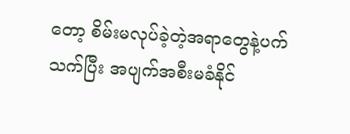တော့ စိမ်းမလုပ်ခဲ့တဲ့အရာတွေနဲ့ပက်သက်ပြီး အပျက်အစီးမခံနိုင်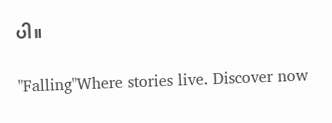ပါ။

"Falling"Where stories live. Discover now